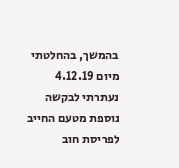בהמשך, בהחלטתי מיום 4.12.19 נעתרתי לבקשה נוספת מטעם החייב לפריסת חוב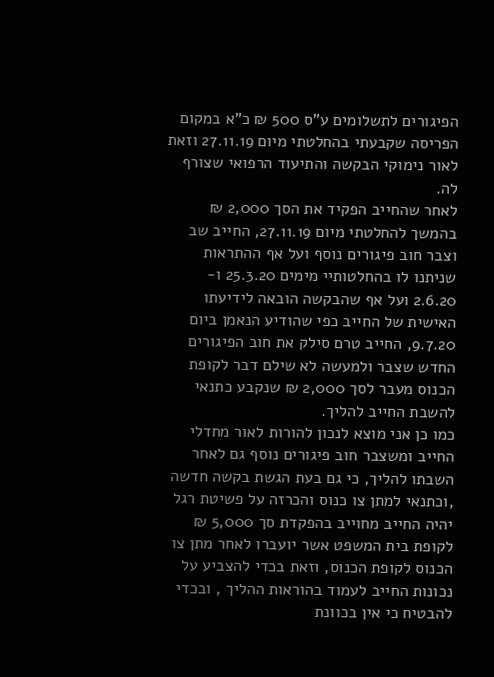הפיגורים לתשלומים ע"ס 500 ₪ כ"א במקום הפריסה שקבעתי בהחלטתי מיום 27.11.19 וזאת לאור נימוקי הבקשה והתיעוד הרפואי שצורף לה.
לאחר שהחייב הפקיד את הסך 2,000 ₪ בהמשך להחלטתי מיום 27.11.19, החייב שב וצבר חוב פיגורים נוסף ועל אף ההתראות שניתנו לו בהחלטותיי מימים 25.3.20 ו- 2.6.20 ועל אף שהבקשה הובאה לידיעתו האישית של החייב כפי שהודיע הנאמן ביום 9.7.20, החייב טרם סילק את חוב הפיגורים החדש שצבר ולמעשה לא שילם דבר לקופת הכנוס מעבר לסך 2,000 ₪ שנקבע כתנאי להשבת החייב להליך.
כמו כן אני מוצא לנכון להורות לאור מחדלי החייב ומשצבר חוב פיגורים נוסף גם לאחר השבתו להליך, כי גם בעת הגשת בקשה חדשה ,וכתנאי למתן צו כנוס והכרזה על פשיטת רגל יהיה החייב מחוייב בהפקדת סך 5,000 ₪ לקופת בית המשפט אשר יועברו לאחר מתן צו הכנוס לקופת הכנוס, וזאת בכדי להצביע על נכונות החייב לעמוד בהוראות ההליך , ובכדי להבטיח כי אין בכוונת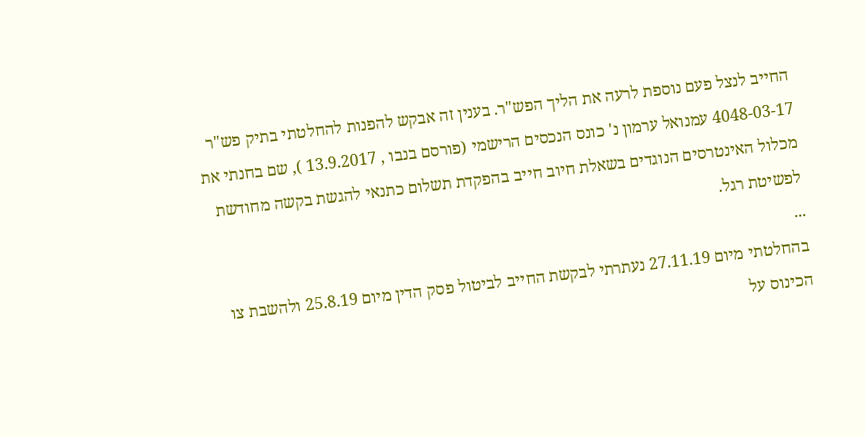החייב לנצל פעם נוספת לרעה את הליך הפש"ר. בענין זה אבקש להפנות להחלטתי בתיק פש"ר 4048-03-17 עמנואל ערמון נ' כונס הנכסים הרישמי (פורסם בנבו , 13.9.2017 ), שם בחנתי את מכלול האינטרסים הנוגדים בשאלת חיוב חייב בהפקדת תשלום כתנאי להגשת בקשה מחודשת לפשיטת רגל.
...
בהחלטתי מיום 27.11.19 נעתרתי לבקשת החייב לביטול פסק הדין מיום 25.8.19 ולהשבת צו הכינוס על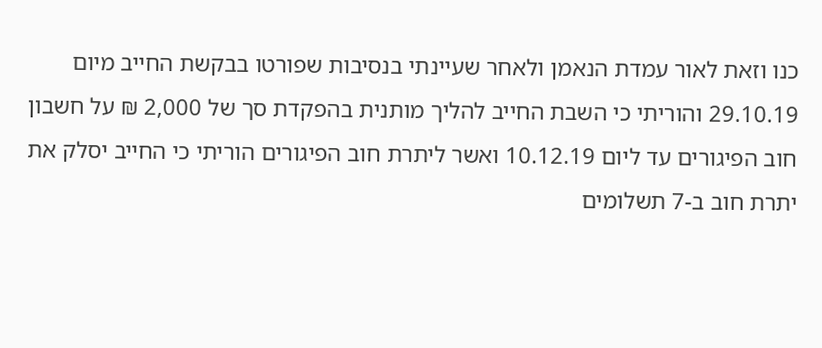כנו וזאת לאור עמדת הנאמן ולאחר שעיינתי בנסיבות שפורטו בבקשת החייב מיום 29.10.19 והוריתי כי השבת החייב להליך מותנית בהפקדת סך של 2,000 ₪ על חשבון חוב הפיגורים עד ליום 10.12.19 ואשר ליתרת חוב הפיגורים הוריתי כי החייב יסלק את יתרת חוב ב-7 תשלומים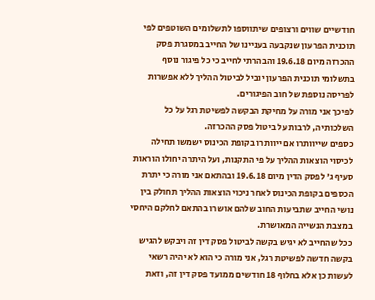חודשיים שווים ורצופים שיתווספו לתשלומים השוטפים לפי תוכנית הפרעון שנקבעה בעניינו של החייב במסגרת פסק ההכרזה מיום 19.6.18 והבהרתי לחייב כי כל פיגור נוסף בתשלומי תוכנית הפרעון יוביל לביטול ההליך ללא אפשרות לפריסה נוספת של חוב הפיגורים.
לפיכך אני מורה על מחיקת הבקשה לפשיטת רגל על כל השלכותיה, לרבות על ביטול פסק ההכרזה.
כספים שייוותרו אם ייוותרו בקופת הכינוס ישמשו תחילה לכיסוי הוצאות ההליך על פי התקנות, ועל היתרה יחולו הוראות סעיף ג' לפסק הדין מיום 19.6.18 ובהתאם אני מורה כי יתרת הכספים בקופת הכינוס לאחר ניכוי הוצאות ההליך תחולק בין נושי החייב שתביעות החוב שלהם אושרו בהתאם לחלקם היחסי במצבת הנשייה המאושרת.
ככל שהחייב לא יגיש בקשה לביטול פסק דין זה ויבקש להגיש בקשה חדשה לפשיטת רגל, אני מורה כי הוא לא יהיה רשאי לעשות כן אלא בחלוף 18 חודשים ממועד פסק דין זה, וזאת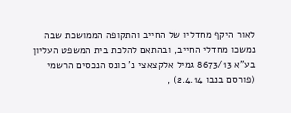לאור היקף מחדליו של החייב והתקופה הממושכת שבה נמשכו מחדלי החייב, ובהתאם להלכת בית המשפט העליון בע"א 8673/13 גמיל אלקצאצי נ' כונס הנכסים הרשמי (פורסם בנבו 2.4.14) ,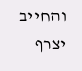והחייב יצרף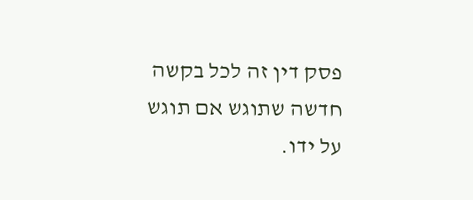פסק דין זה לכל בקשה חדשה שתוגש אם תוגש על ידו.